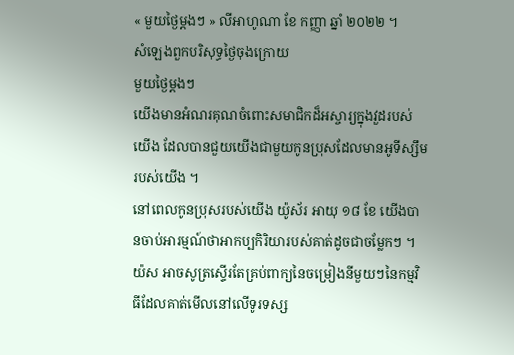« មួយថ្ងៃម្ដងៗ » លីអាហូណា ខែ កញ្ញា ឆ្នាំ ២០២២ ។
សំឡេងពួកបរិសុទ្ធថ្ងៃចុងក្រោយ
មួយថ្ងៃម្ដងៗ
យើងមានអំណរគុណចំពោះសមាជិកដ៏អស្ចារ្យក្នុងវួដរបស់យើង ដែលបានជួយយើងជាមួយកូនប្រុសដែលមានអូទីស្សឹមរបស់យើង ។
នៅពេលកូនប្រុសរបស់យើង យ៉ូស័រ អាយុ ១៨ ខែ យើងបានចាប់អារម្មណ៍ថាអាកប្បកិរិយារបស់គាត់ដូចជាចម្លែកៗ ។ យ៉ស អាចសូត្រស្ទើរតែគ្រប់ពាក្យនៃចម្រៀងនីមួយៗនៃកម្មវិធីដែលគាត់មើលនៅលើទូរទស្ស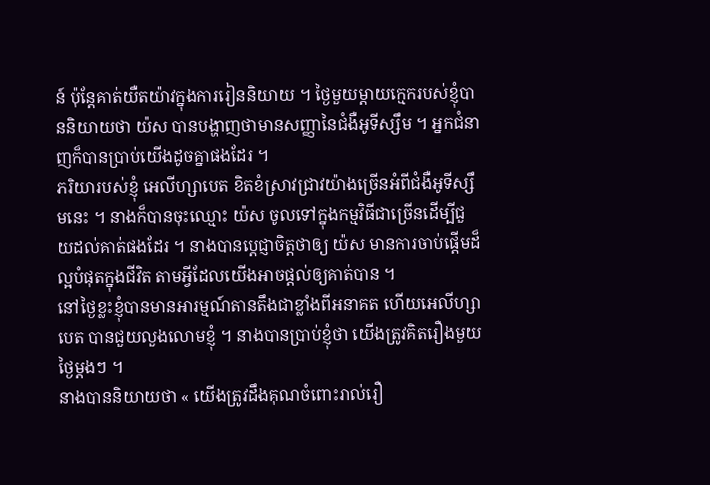ន៍ ប៉ុន្តែគាត់យឺតយ៉ាវក្នុងការរៀននិយាយ ។ ថ្ងៃមួយម្តាយក្មេករបស់ខ្ញុំបាននិយាយថា យ៉ស បានបង្ហាញថាមានសញ្ញានៃជំងឺអូទីស្សឹម ។ អ្នកជំនាញក៏បានប្រាប់យើងដូចគ្នាផងដែរ ។
ភរិយារបស់ខ្ញុំ អេលីហ្សាបេត ខិតខំស្រាវជ្រាវយ៉ាងច្រើនអំពីជំងឺអូទីស្សឹមនេះ ។ នាងក៏បានចុះឈ្មោះ យ៉ស ចូលទៅក្នុងកម្មវិធីជាច្រើនដើម្បីជួយដល់គាត់ផងដែរ ។ នាងបានប្តេជ្ញាចិត្តថាឲ្យ យ៉ស មានការចាប់ផ្តើមដ៏ល្អបំផុតក្នុងជីវិត តាមអ្វីដែលយើងអាចផ្តល់ឲ្យគាត់បាន ។
នៅថ្ងៃខ្លះខ្ញុំបានមានអារម្មណ៍តានតឹងជាខ្លាំងពីអនាគត ហើយអេលីហ្សាបេត បានជួយលួងលោមខ្ញុំ ។ នាងបានប្រាប់ខ្ញុំថា យើងត្រូវគិតរឿងមួយថ្ងៃម្តងៗ ។
នាងបាននិយាយថា « យើងត្រូវដឹងគុណចំពោះរាល់រឿ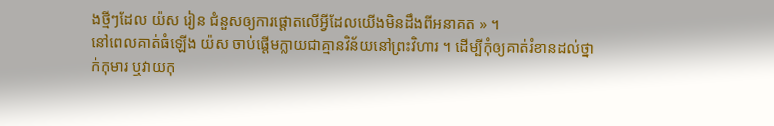ងថ្មីៗដែល យ៉ស រៀន ជំនួសឲ្យការផ្តោតលើអ្វីដែលយើងមិនដឹងពីអនាគត » ។
នៅពេលគាត់ធំឡើង យ៉ស ចាប់ផ្តើមក្លាយជាគ្មានវិន័យនៅព្រះវិហារ ។ ដើម្បីកុំឲ្យគាត់រំខានដល់ថ្នាក់កុមារ ឬវាយកុ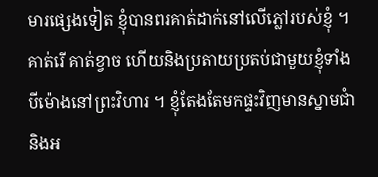មារផ្សេងទៀត ខ្ញុំបានពរគាត់ដាក់នៅលើភ្លៅរបស់ខ្ញុំ ។ គាត់រើ គាត់ខ្វាច ហើយនិងប្រតាយប្រតប់ជាមួយខ្ញុំទាំងបីម៉ោងនៅព្រះវិហារ ។ ខ្ញុំតែងតែមកផ្ទះវិញមានស្នាមជាំ និងអ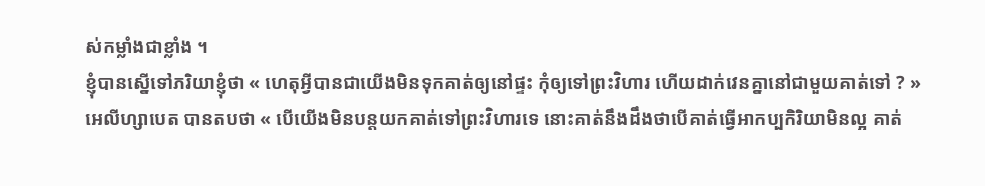ស់កម្លាំងជាខ្លាំង ។
ខ្ញុំបានស្នើទៅភរិយាខ្ញុំថា « ហេតុអ្វីបានជាយើងមិនទុកគាត់ឲ្យនៅផ្ទះ កុំឲ្យទៅព្រះវិហារ ហើយដាក់វេនគ្នានៅជាមួយគាត់ទៅ ? »
អេលីហ្សាបេត បានតបថា « បើយើងមិនបន្តយកគាត់ទៅព្រះវិហារទេ នោះគាត់នឹងដឹងថាបើគាត់ធ្វើអាកប្បកិរិយាមិនល្អ គាត់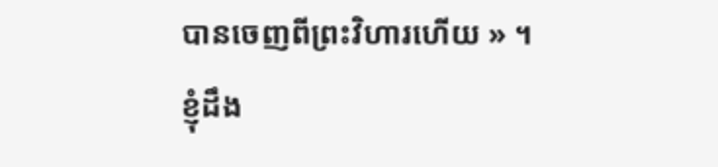បានចេញពីព្រះវិហារហើយ » ។ ខ្ញុំដឹង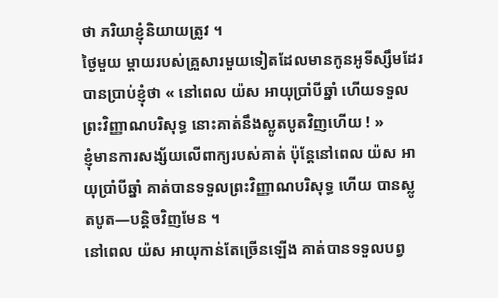ថា ភរិយាខ្ញុំនិយាយត្រូវ ។
ថ្ងៃមួយ ម្តាយរបស់គ្រួសារមួយទៀតដែលមានកូនអូទីស្សឹមដែរបានប្រាប់ខ្ញុំថា « នៅពេល យ៉ស អាយុប្រាំបីឆ្នាំ ហើយទទួលព្រះវិញ្ញាណបរិសុទ្ធ នោះគាត់នឹងស្លូតបូតវិញហើយ ! »
ខ្ញុំមានការសង្ស័យលើពាក្យរបស់គាត់ ប៉ុន្តែនៅពេល យ៉ស អាយុប្រាំបីឆ្នាំ គាត់បានទទួលព្រះវិញ្ញាណបរិសុទ្ធ ហើយ បានស្លូតបូត—បន្តិចវិញមែន ។
នៅពេល យ៉ស អាយុកាន់តែច្រើនឡើង គាត់បានទទួលបព្វ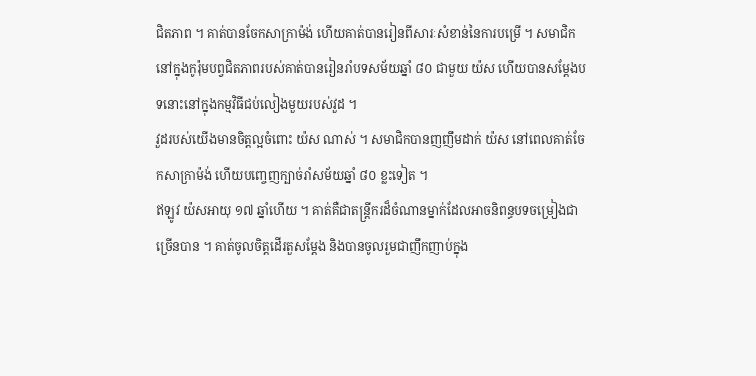ជិតភាព ។ គាត់បានចែកសាក្រាម៉ង់ ហើយគាត់បានរៀនពីសារៈសំខាន់នៃការបម្រើ ។ សមាជិកនៅក្នុងកូរ៉ុមបព្វជិតភាពរបស់គាត់បានរៀនរាំបទសម័យឆ្នាំ ៨០ ជាមួយ យ៉ស ហើយបានសម្តែងបទនោះនៅក្នុងកម្មវិធីជប់លៀងមួយរបស់វួដ ។
វួដរបស់យើងមានចិត្តល្អចំពោះ យ៉ស ណាស់ ។ សមាជិកបានញញឹមដាក់ យ៉ស នៅពេលគាត់ចែកសាក្រាម៉ង់ ហើយបញ្ចេញក្បាច់រាំសម័យឆ្នាំ ៨០ ខ្លះទៀត ។
ឥឡូវ យ៉សអាយុ ១៧ ឆ្នាំហើយ ។ គាត់គឺជាតន្ដ្រីករដ៏ចំណានម្នាក់ដែលអាចនិពន្ធបទចម្រៀងជាច្រើនបាន ។ គាត់ចូលចិត្តដើរតួសម្តែង និងបានចូលរួមជាញឹកញាប់ក្នុង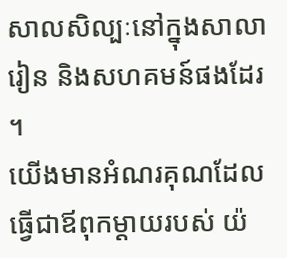សាលសិល្បៈនៅក្នុងសាលារៀន និងសហគមន៍ផងដែរ ។
យើងមានអំណរគុណដែលធ្វើជាឪពុកម្ដាយរបស់ យ៉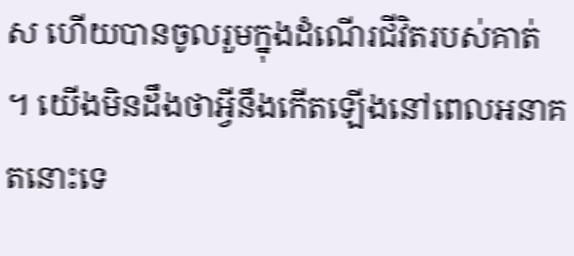ស ហើយបានចូលរួមក្នុងដំណើរជីវិតរបស់គាត់ ។ យើងមិនដឹងថាអ្វីនឹងកើតឡើងនៅពេលអនាគតនោះទេ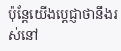ប៉ុន្តែយើងប្តេជ្ញាថានឹងរស់នៅ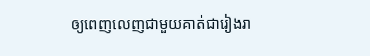ឲ្យពេញលេញជាមួយគាត់ជារៀងរា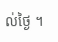ល់ថ្ងៃ ។